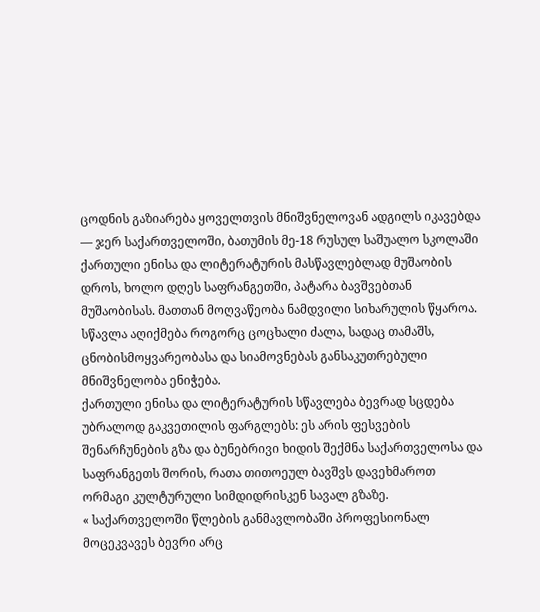ცოდნის გაზიარება ყოველთვის მნიშვნელოვან ადგილს იკავებდა — ჯერ საქართველოში, ბათუმის მე-18 რუსულ საშუალო სკოლაში ქართული ენისა და ლიტერატურის მასწავლებლად მუშაობის დროს, ხოლო დღეს საფრანგეთში, პატარა ბავშვებთან მუშაობისას. მათთან მოღვაწეობა ნამდვილი სიხარულის წყაროა. სწავლა აღიქმება როგორც ცოცხალი ძალა, სადაც თამაშს, ცნობისმოყვარეობასა და სიამოვნებას განსაკუთრებული მნიშვნელობა ენიჭება.
ქართული ენისა და ლიტერატურის სწავლება ბევრად სცდება უბრალოდ გაკვეთილის ფარგლებს: ეს არის ფესვების შენარჩუნების გზა და ბუნებრივი ხიდის შექმნა საქართველოსა და საფრანგეთს შორის, რათა თითოეულ ბავშვს დავეხმაროთ ორმაგი კულტურული სიმდიდრისკენ სავალ გზაზე.
« საქართველოში წლების განმავლობაში პროფესიონალ მოცეკვავეს ბევრი არც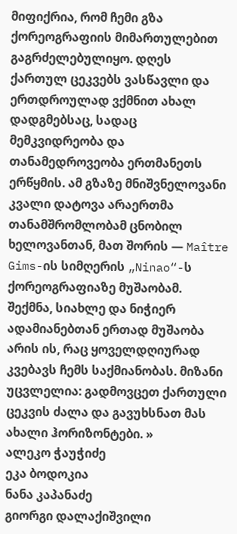მიფიქრია, რომ ჩემი გზა ქორეოგრაფიის მიმართულებით გაგრძელებულიყო. დღეს ქართულ ცეკვებს ვასწავლი და ერთდროულად ვქმნით ახალ დადგმებსაც, სადაც მემკვიდრეობა და თანამედროვეობა ერთმანეთს ერწყმის. ამ გზაზე მნიშვნელოვანი კვალი დატოვა არაერთმა თანამშრომლობამ ცნობილ ხელოვანთან, მათ შორის — Maître Gims-ის სიმღერის „Ninao“-ს ქორეოგრაფიაზე მუშაობამ.
შექმნა, სიახლე და ნიჭიერ ადამიანებთან ერთად მუშაობა არის ის, რაც ყოველდღიურად კვებავს ჩემს საქმიანობას. მიზანი უცვლელია: გადმოვცეთ ქართული ცეკვის ძალა და გავუხსნათ მას ახალი ჰორიზონტები. »
ალეკო ჭაუჭიძე
ეკა ბოდოკია
ნანა კაპანაძე
გიორგი დალაქიშვილი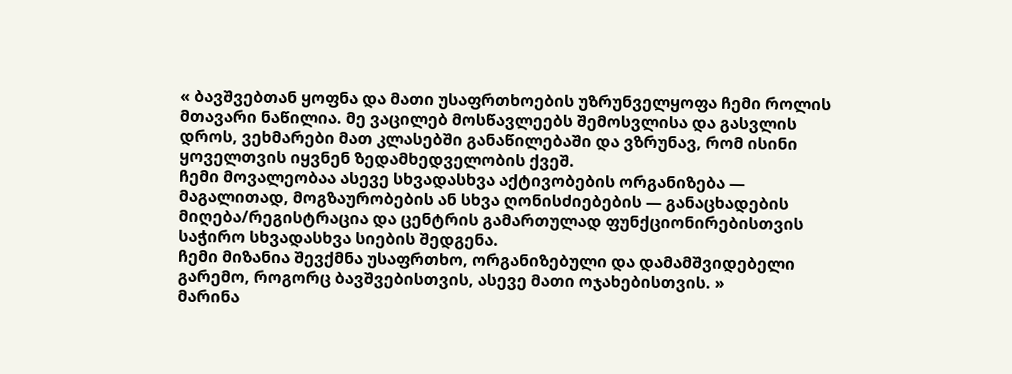« ბავშვებთან ყოფნა და მათი უსაფრთხოების უზრუნველყოფა ჩემი როლის მთავარი ნაწილია. მე ვაცილებ მოსწავლეებს შემოსვლისა და გასვლის დროს, ვეხმარები მათ კლასებში განაწილებაში და ვზრუნავ, რომ ისინი ყოველთვის იყვნენ ზედამხედველობის ქვეშ.
ჩემი მოვალეობაა ასევე სხვადასხვა აქტივობების ორგანიზება — მაგალითად, მოგზაურობების ან სხვა ღონისძიებების — განაცხადების მიღება/რეგისტრაცია და ცენტრის გამართულად ფუნქციონირებისთვის საჭირო სხვადასხვა სიების შედგენა.
ჩემი მიზანია შევქმნა უსაფრთხო, ორგანიზებული და დამამშვიდებელი გარემო, როგორც ბავშვებისთვის, ასევე მათი ოჯახებისთვის. »
მარინა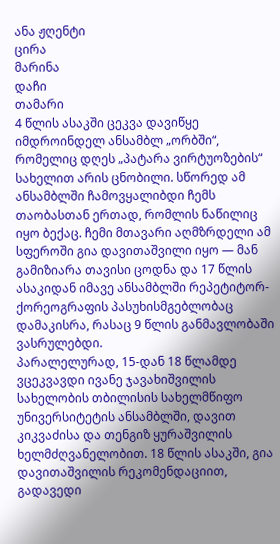ანა ჟღენტი
ცირა
მარინა
დაჩი
თამარი
4 წლის ასაკში ცეკვა დავიწყე იმდროინდელ ანსამბლ „ორბში“, რომელიც დღეს „პატარა ვირტუოზების“ სახელით არის ცნობილი. სწორედ ამ ანსამბლში ჩამოვყალიბდი ჩემს თაობასთან ერთად, რომლის ნაწილიც იყო ბექაც. ჩემი მთავარი აღმზრდელი ამ სფეროში გია დავითაშვილი იყო — მან გამიზიარა თავისი ცოდნა და 17 წლის ასაკიდან იმავე ანსამბლში რეპეტიტორ-ქორეოგრაფის პასუხისმგებლობაც დამაკისრა, რასაც 9 წლის განმავლობაში ვასრულებდი.
პარალელურად, 15-დან 18 წლამდე ვცეკვავდი ივანე ჯავახიშვილის სახელობის თბილისის სახელმწიფო უნივერსიტეტის ანსამბლში, დავით კიკვაძისა და თენგიზ ყურაშვილის ხელმძღვანელობით. 18 წლის ასაკში, გია დავითაშვილის რეკომენდაციით, გადავედი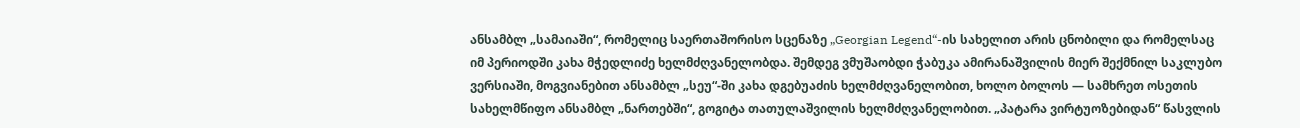ანსამბლ „სამაიაში“, რომელიც საერთაშორისო სცენაზე „Georgian Legend“-ის სახელით არის ცნობილი და რომელსაც იმ პერიოდში კახა მჭედლიძე ხელმძღვანელობდა. შემდეგ ვმუშაობდი ჭაბუკა ამირანაშვილის მიერ შექმნილ საკლუბო ვერსიაში, მოგვიანებით ანსამბლ „სეუ“-ში კახა დგებუაძის ხელმძღვანელობით, ხოლო ბოლოს — სამხრეთ ოსეთის სახელმწიფო ანსამბლ „ნართებში“, გოგიტა თათულაშვილის ხელმძღვანელობით. „პატარა ვირტუოზებიდან“ წასვლის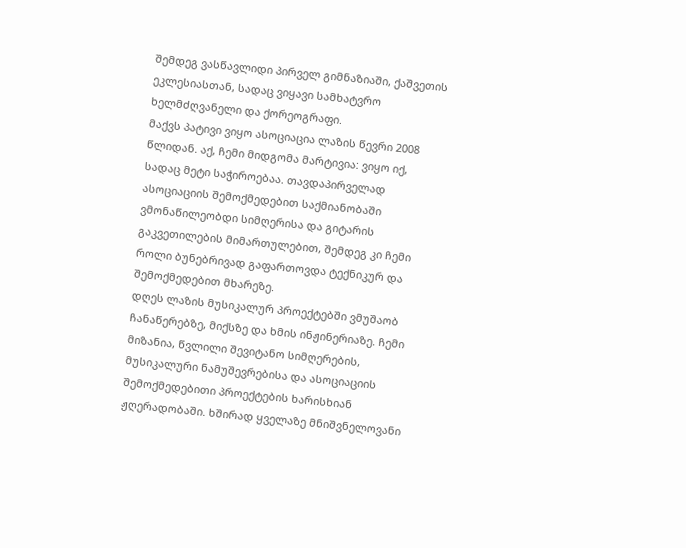შემდეგ ვასწავლიდი პირველ გიმნაზიაში, ქაშვეთის ეკლესიასთან, სადაც ვიყავი სამხატვრო ხელმძღვანელი და ქორეოგრაფი.
მაქვს პატივი ვიყო ასოციაცია ლაზის წევრი 2008 წლიდან. აქ, ჩემი მიდგომა მარტივია: ვიყო იქ, სადაც მეტი საჭიროებაა. თავდაპირველად ასოციაციის შემოქმედებით საქმიანობაში ვმონაწილეობდი სიმღერისა და გიტარის გაკვეთილების მიმართულებით, შემდეგ კი ჩემი როლი ბუნებრივად გაფართოვდა ტექნიკურ და შემოქმედებით მხარეზე.
დღეს ლაზის მუსიკალურ პროექტებში ვმუშაობ ჩანაწერებზე, მიქსზე და ხმის ინჟინერიაზე. ჩემი მიზანია, წვლილი შევიტანო სიმღერების, მუსიკალური ნამუშევრებისა და ასოციაციის შემოქმედებითი პროექტების ხარისხიან ჟღერადობაში. ხშირად ყველაზე მნიშვნელოვანი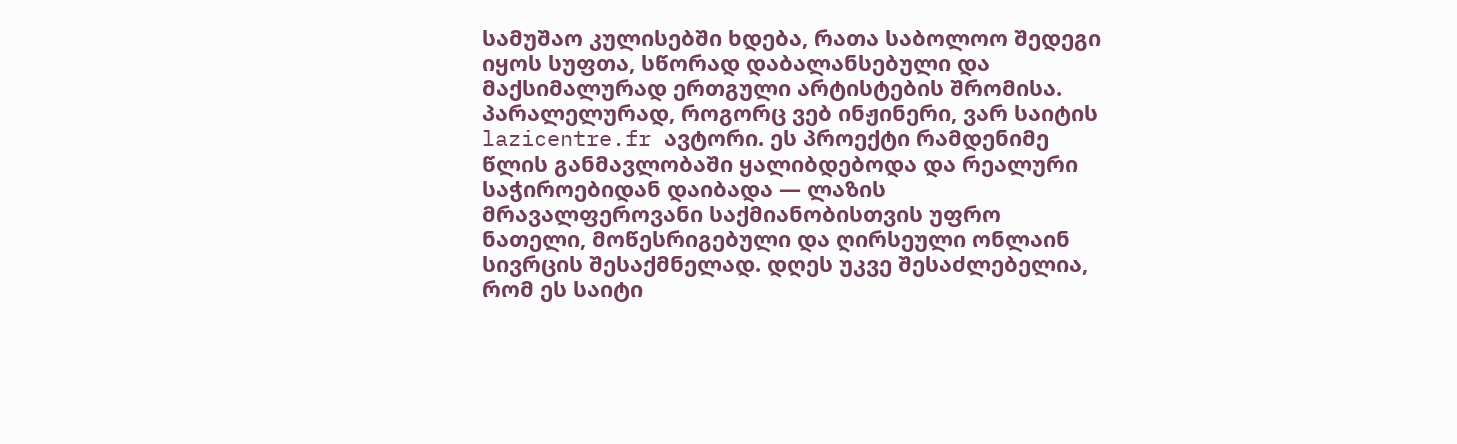სამუშაო კულისებში ხდება, რათა საბოლოო შედეგი იყოს სუფთა, სწორად დაბალანსებული და მაქსიმალურად ერთგული არტისტების შრომისა.
პარალელურად, როგორც ვებ ინჟინერი, ვარ საიტის lazicentre.fr ავტორი. ეს პროექტი რამდენიმე წლის განმავლობაში ყალიბდებოდა და რეალური საჭიროებიდან დაიბადა — ლაზის მრავალფეროვანი საქმიანობისთვის უფრო ნათელი, მოწესრიგებული და ღირსეული ონლაინ სივრცის შესაქმნელად. დღეს უკვე შესაძლებელია, რომ ეს საიტი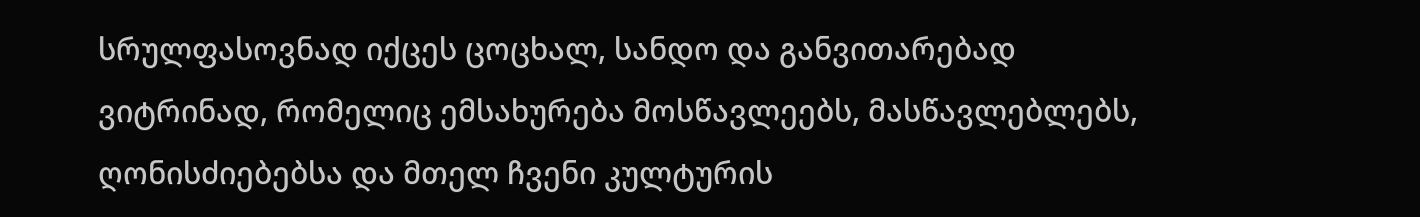სრულფასოვნად იქცეს ცოცხალ, სანდო და განვითარებად ვიტრინად, რომელიც ემსახურება მოსწავლეებს, მასწავლებლებს, ღონისძიებებსა და მთელ ჩვენი კულტურის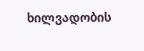ხილვადობის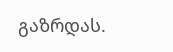გაზრდას.